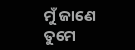ମୁଁ ଜାଣେ ତୁମେ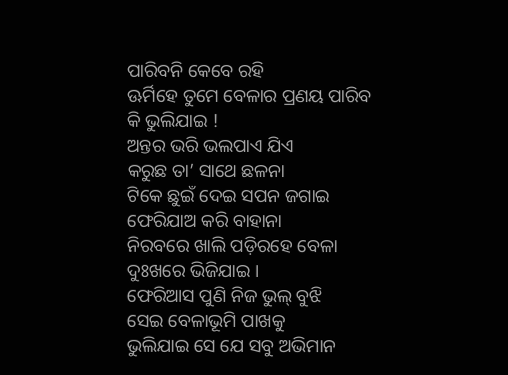ପାରିବନି କେବେ ରହି
ଊର୍ମିହେ ତୁମେ ବେଳାର ପ୍ରଣୟ ପାରିବ କି ଭୁଲିଯାଇ !
ଅନ୍ତର ଭରି ଭଲପାଏ ଯିଏ
କରୁଛ ତା’ ସାଥେ ଛଳନା
ଟିକେ ଛୁଇଁ ଦେଇ ସପନ ଜଗାଇ
ଫେରିଯାଅ କରି ବାହାନା
ନିରବରେ ଖାଲି ପଡ଼ିରହେ ବେଳା
ଦୁଃଖରେ ଭିଜିଯାଇ ।
ଫେରିଆସ ପୁଣି ନିଜ ଭୁଲ୍ ବୁଝି
ସେଇ ବେଳାଭୂମି ପାଖକୁ
ଭୁଲିଯାଇ ସେ ଯେ ସବୁ ଅଭିମାନ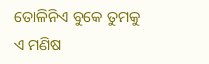ତୋଳିନିଏ ବୁକେ ତୁମକୁ
ଏ ମଣିଷ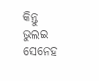କିନ୍ତୁ ଭୁଲଇ ସେନେହ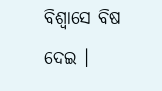ବିଶ୍ୱାସେ ବିଷ ଦେଇ ।